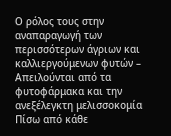Ο ρόλος τους στην αναπαραγωγή των περισσότερων άγριων και καλλιεργούμενων φυτών – Απειλούνται από τα φυτοφάρμακα και την ανεξέλεγκτη μελισσοκομία
Πίσω από κάθε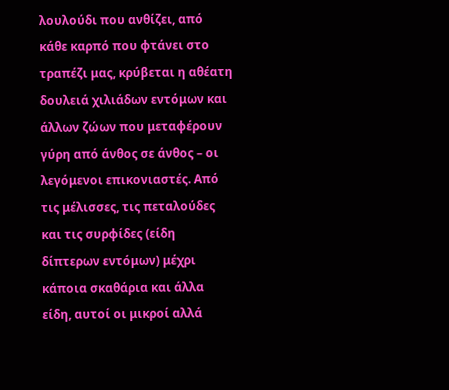λουλούδι που ανθίζει, από κάθε καρπό που φτάνει στο τραπέζι μας, κρύβεται η αθέατη δουλειά χιλιάδων εντόμων και άλλων ζώων που μεταφέρουν γύρη από άνθος σε άνθος – οι λεγόμενοι επικονιαστές. Από τις μέλισσες, τις πεταλούδες και τις συρφίδες (είδη δίπτερων εντόμων) μέχρι κάποια σκαθάρια και άλλα είδη, αυτοί οι μικροί αλλά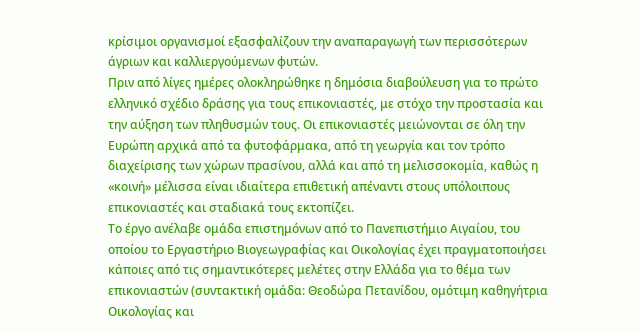κρίσιμοι οργανισμοί εξασφαλίζουν την αναπαραγωγή των περισσότερων άγριων και καλλιεργούμενων φυτών.
Πριν από λίγες ημέρες ολοκληρώθηκε η δημόσια διαβούλευση για το πρώτο ελληνικό σχέδιο δράσης για τους επικονιαστές, με στόχο την προστασία και την αύξηση των πληθυσμών τους. Οι επικονιαστές μειώνονται σε όλη την Ευρώπη αρχικά από τα φυτοφάρμακα, από τη γεωργία και τον τρόπο διαχείρισης των χώρων πρασίνου, αλλά και από τη μελισσοκομία, καθώς η «κοινή» μέλισσα είναι ιδιαίτερα επιθετική απέναντι στους υπόλοιπους επικονιαστές και σταδιακά τους εκτοπίζει.
Το έργο ανέλαβε ομάδα επιστημόνων από το Πανεπιστήμιο Αιγαίου, του οποίου το Εργαστήριο Βιογεωγραφίας και Οικολογίας έχει πραγματοποιήσει κάποιες από τις σημαντικότερες μελέτες στην Ελλάδα για το θέμα των επικονιαστών (συντακτική ομάδα: Θεοδώρα Πετανίδου, ομότιμη καθηγήτρια Οικολογίας και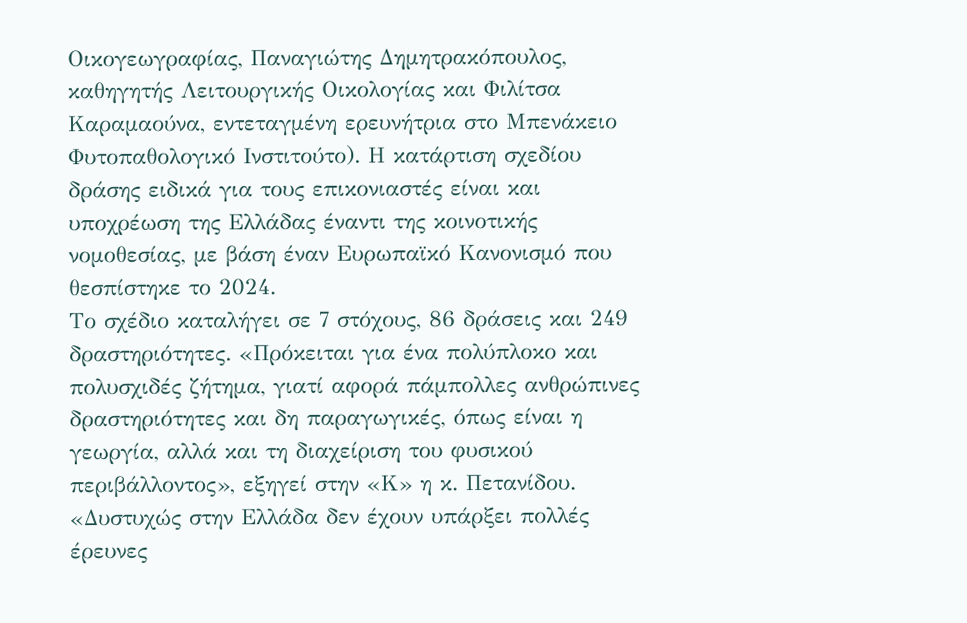Οικογεωγραφίας, Παναγιώτης Δημητρακόπουλος, καθηγητής Λειτουργικής Οικολογίας και Φιλίτσα Καραμαούνα, εντεταγμένη ερευνήτρια στο Μπενάκειο Φυτοπαθολογικό Ινστιτούτο). Η κατάρτιση σχεδίου δράσης ειδικά για τους επικονιαστές είναι και υποχρέωση της Ελλάδας έναντι της κοινοτικής νομοθεσίας, με βάση έναν Ευρωπαϊκό Κανονισμό που θεσπίστηκε το 2024.
Το σχέδιο καταλήγει σε 7 στόχους, 86 δράσεις και 249 δραστηριότητες. «Πρόκειται για ένα πολύπλοκο και πολυσχιδές ζήτημα, γιατί αφορά πάμπολλες ανθρώπινες δραστηριότητες και δη παραγωγικές, όπως είναι η γεωργία, αλλά και τη διαχείριση του φυσικού περιβάλλοντος», εξηγεί στην «Κ» η κ. Πετανίδου. «Δυστυχώς στην Ελλάδα δεν έχουν υπάρξει πολλές έρευνες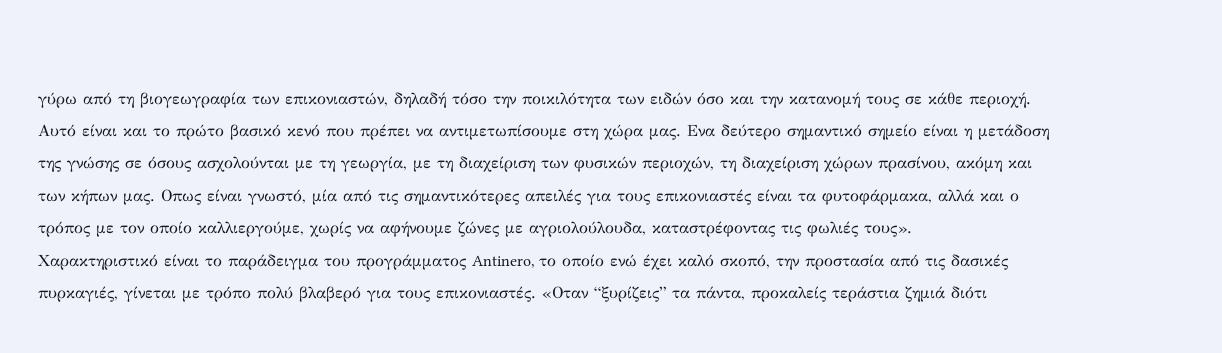γύρω από τη βιογεωγραφία των επικονιαστών, δηλαδή τόσο την ποικιλότητα των ειδών όσο και την κατανομή τους σε κάθε περιοχή. Αυτό είναι και το πρώτο βασικό κενό που πρέπει να αντιμετωπίσουμε στη χώρα μας. Ενα δεύτερο σημαντικό σημείο είναι η μετάδοση της γνώσης σε όσους ασχολούνται με τη γεωργία, με τη διαχείριση των φυσικών περιοχών, τη διαχείριση χώρων πρασίνου, ακόμη και των κήπων μας. Οπως είναι γνωστό, μία από τις σημαντικότερες απειλές για τους επικονιαστές είναι τα φυτοφάρμακα, αλλά και ο τρόπος με τον οποίο καλλιεργούμε, χωρίς να αφήνουμε ζώνες με αγριολούλουδα, καταστρέφοντας τις φωλιές τους».
Χαρακτηριστικό είναι το παράδειγμα του προγράμματος Antinero, το οποίο ενώ έχει καλό σκοπό, την προστασία από τις δασικές πυρκαγιές, γίνεται με τρόπο πολύ βλαβερό για τους επικονιαστές. «Οταν “ξυρίζεις” τα πάντα, προκαλείς τεράστια ζημιά διότι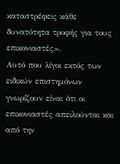καταστρέφεις κάθε δυνατότητα τροφής για τους επικονιαστές».
Αυτό που λίγοι εκτός των ειδικών επιστημόνων γνωρίζουν είναι ότι οι επικονιαστές απειλούνται και από την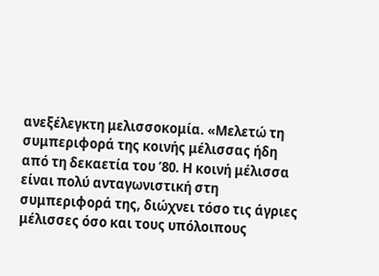ανεξέλεγκτη μελισσοκομία. «Μελετώ τη συμπεριφορά της κοινής μέλισσας ήδη από τη δεκαετία του ’80. Η κοινή μέλισσα είναι πολύ ανταγωνιστική στη συμπεριφορά της, διώχνει τόσο τις άγριες μέλισσες όσο και τους υπόλοιπους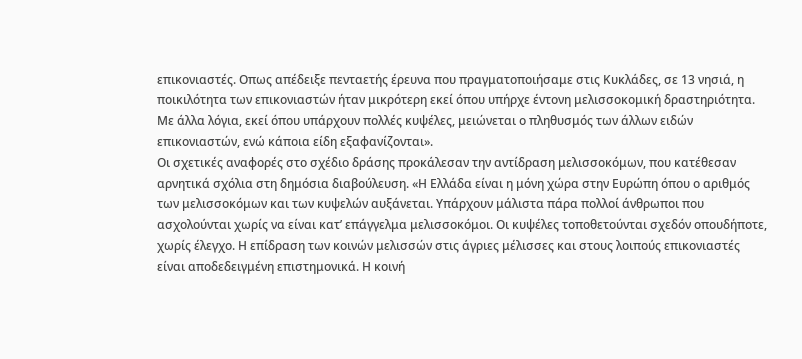επικονιαστές. Οπως απέδειξε πενταετής έρευνα που πραγματοποιήσαμε στις Κυκλάδες, σε 13 νησιά, η ποικιλότητα των επικονιαστών ήταν μικρότερη εκεί όπου υπήρχε έντονη μελισσοκομική δραστηριότητα. Με άλλα λόγια, εκεί όπου υπάρχουν πολλές κυψέλες, μειώνεται ο πληθυσμός των άλλων ειδών επικονιαστών, ενώ κάποια είδη εξαφανίζονται».
Οι σχετικές αναφορές στο σχέδιο δράσης προκάλεσαν την αντίδραση μελισσοκόμων, που κατέθεσαν αρνητικά σχόλια στη δημόσια διαβούλευση. «Η Ελλάδα είναι η μόνη χώρα στην Ευρώπη όπου ο αριθμός των μελισσοκόμων και των κυψελών αυξάνεται. Υπάρχουν μάλιστα πάρα πολλοί άνθρωποι που ασχολούνται χωρίς να είναι κατ’ επάγγελμα μελισσοκόμοι. Οι κυψέλες τοποθετούνται σχεδόν οπουδήποτε, χωρίς έλεγχο. Η επίδραση των κοινών μελισσών στις άγριες μέλισσες και στους λοιπούς επικονιαστές είναι αποδεδειγμένη επιστημονικά. Η κοινή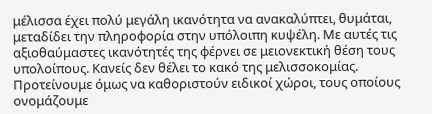μέλισσα έχει πολύ μεγάλη ικανότητα να ανακαλύπτει, θυμάται, μεταδίδει την πληροφορία στην υπόλοιπη κυψέλη. Με αυτές τις αξιοθαύμαστες ικανότητές της φέρνει σε μειονεκτική θέση τους υπολοίπους. Κανείς δεν θέλει το κακό της μελισσοκομίας. Προτείνουμε όμως να καθοριστούν ειδικοί χώροι, τους οποίους ονομάζουμε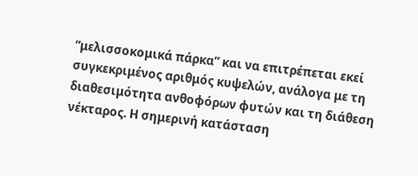“μελισσοκομικά πάρκα” και να επιτρέπεται εκεί συγκεκριμένος αριθμός κυψελών, ανάλογα με τη διαθεσιμότητα ανθοφόρων φυτών και τη διάθεση νέκταρος. Η σημερινή κατάσταση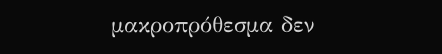μακροπρόθεσμα δεν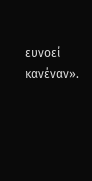ευνοεί κανέναν».